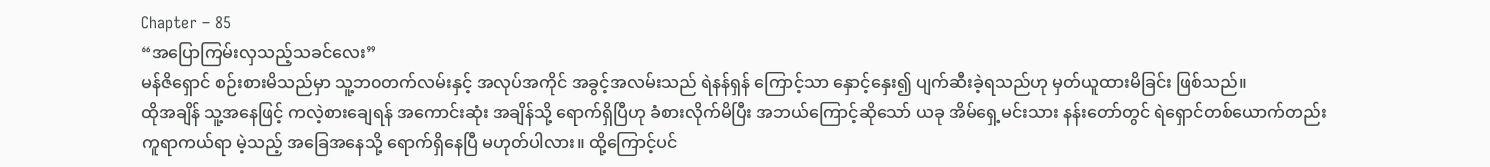Chapter – 85
“အပြောကြမ်းလှသည့်သခင်လေး”
မန်ဇိရှောင် စဉ်းစားမိသည်မှာ သူ့ဘ၀တက်လမ်းနှင့် အလုပ်အကိုင် အခွင့်အလမ်းသည် ရဲနန်ရှန် ကြောင့်သာ နှောင့်နှေး၍ ပျက်ဆီးခဲ့ရသည်ဟု မှတ်ယူထားမိခြင်း ဖြစ်သည်။
ထိုအချိန် သူ့အနေဖြင့် ကလဲ့စားချေရန် အကောင်းဆုံး အချိန်သို့ ရောက်ရှိပြီဟု ခံစားလိုက်မိပြီး အဘယ်ကြောင့်ဆိုသော် ယခု အိမ်ရှေ့မင်းသား နန်းတော်တွင် ရဲရှောင်တစ်ယောက်တည်း ကူရာကယ်ရာ မဲ့သည့် အခြေအနေသို့ ရောက်ရှိနေပြီ မဟုတ်ပါလား။ ထို့ကြောင့်ပင်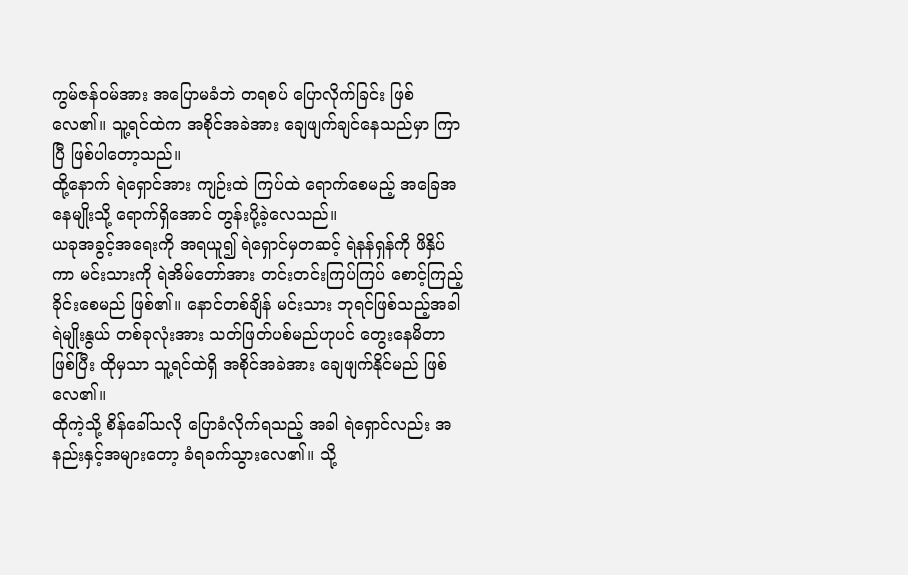ကွမ်ဇန်ဝမ်အား အပြောမခံဘဲ တရစပ် ပြောလိုက်ခြင်း ဖြစ်လေ၏။ သူ့ရင်ထဲက အစိုင်အခဲအား ချေဖျက်ချင်နေသည်မှာ ကြာပြီ ဖြစ်ပါတော့သည်။
ထို့နောက် ရဲရှောင်အား ကျဉ်းထဲ ကြပ်ထဲ ရောက်စေမည့် အခြေအနေမျိုးသို့ ရောက်ရှိအောင် တွန်းပို့ခဲ့လေသည်။
ယခုအခွင့်အရေးကို အရယူ၍ ရဲရှောင်မှတဆင့် ရဲနန်ရှန်ကို ဖိနှိပ်ကာ မင်းသားကို ရဲအိမ်တော်အား တင်းတင်းကြပ်ကြပ် စောင့်ကြည့်ခိုင်းစေမည် ဖြစ်၏။ နောင်တစ်ချိန် မင်းသား ဘုရင်ဖြစ်သည့်အခါ ရဲမျိုးနွယ် တစ်ခုလုံးအား သတ်ဖြတ်ပစ်မည်ဟုပင် တွေးနေမိတာဖြစ်ပြီး ထိုမှသာ သူ့ရင်ထဲရှိ အစိုင်အခဲအား ချေဖျက်နိုင်မည် ဖြစ်လေ၏။
ထိုကဲ့သို့ စိန်ခေါ်သလို ပြောခံလိုက်ရသည့် အခါ ရဲရှောင်လည်း အနည်းနှင့်အများတော့ ခံရခက်သွားလေ၏။ သို့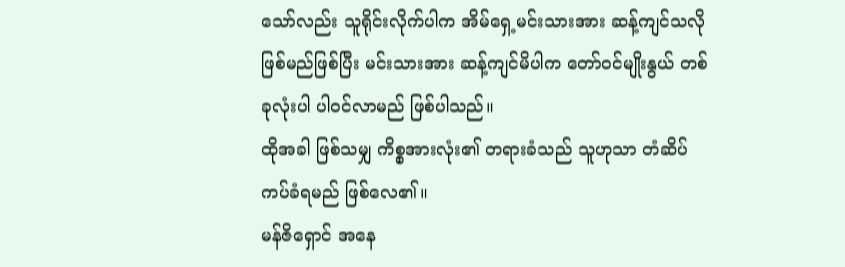သော်လည်း သူရိုင်းလိုက်ပါက အိမ်ရှေ့မင်းသားအား ဆန့်ကျင်သလို ဖြစ်မည်ဖြစ်ပြီး မင်းသားအား ဆန့်ကျင်မိပါက တော်ဝင်မျိုးနွယ် တစ်ခုလုံးပါ ပါဝင်လာမည် ဖြစ်ပါသည်။
ထိုအခါ ဖြစ်သမျှ ကိစ္စအားလုံး၏ တရားခံသည် သူဟုသာ တံဆိပ်ကပ်ခံရမည် ဖြစ်လေ၏။
မန်ဇိရှောင် အနေ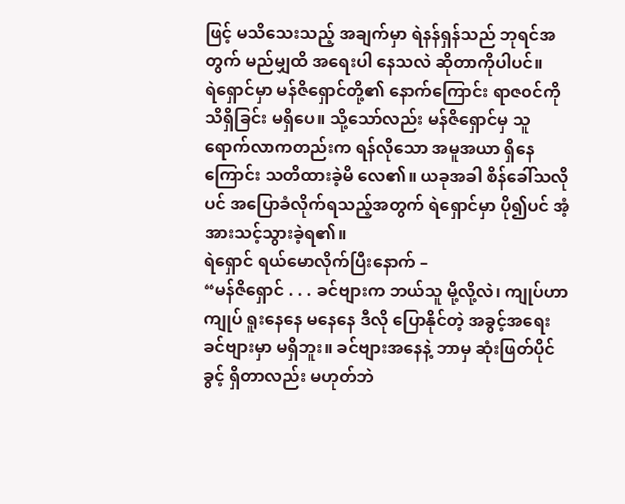ဖြင့် မသိသေးသည့် အချက်မှာ ရဲနန်ရှန်သည် ဘုရင်အတွက် မည်မျှထိ အရေးပါ နေသလဲ ဆိုတာကိုပါပင်။
ရဲရှောင်မှာ မန်ဇိရှောင်တို့၏ နောက်ကြောင်း ရာဇ၀င်ကို သိရှိခြင်း မရှိပေ။ သို့သော်လည်း မန်ဇိရှောင်မှ သူရောက်လာကတည်းက ရန်လိုသော အမူအယာ ရှိနေကြောင်း သတိထားခဲ့မိ လေ၏။ ယခုအခါ စိန်ခေါ်သလိုပင် အပြောခံလိုက်ရသည့်အတွက် ရဲရှောင်မှာ ပို၍ပင် အံ့အားသင့်သွားခဲ့ရ၏။
ရဲရှောင် ရယ်မောလိုက်ပြီးနောက် –
“မန်ဇိရှောင် . . . ခင်ဗျားက ဘယ်သူ မို့လို့လဲ၊ ကျုပ်ဟာကျုပ် ရူးနေနေ မနေနေ ဒီလို ပြောနိုင်တဲ့ အခွင့်အရေး ခင်ဗျားမှာ မရှိဘူး။ ခင်ဗျားအနေနဲ့ ဘာမှ ဆုံးဖြတ်ပိုင်ခွင့် ရှိတာလည်း မဟုတ်ဘဲ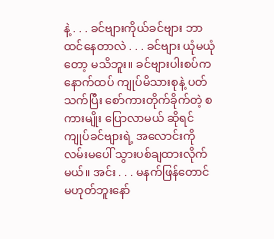နဲ့ . . . ခင်ဗျားကိုယ်ခင်ဗျား ဘာထင်နေတာလဲ . . . ခင်ဗျား ယုံမယုံတော့ မသိဘူး။ ခင်ဗျားပါးစပ်က နောက်ထပ် ကျုပ်မိသားစုနဲ့ ပတ်သက်ပြီး စော်ကားတိုက်ခိုက်တဲ့ စကားမျိုး ပြောလာမယ် ဆိုရင် ကျုပ်ခင်ဗျားရဲ့ အလောင်းကို လမ်းမပေါ် သွားပစ်ချထားလိုက်မယ်။ အင်း . . . မနက်ဖြန်တောင် မဟုတ်ဘူးနော်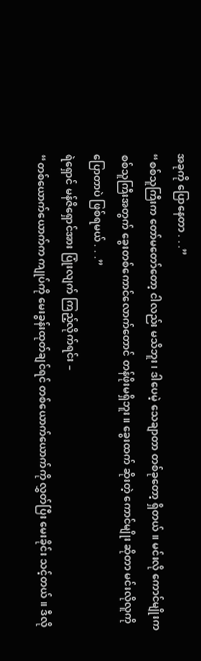အခုကို ပြောနေတာ . . .”
“စစ်သူကြီးက တော်မတော်တော့ ငါလည်း မသိဘူး၊ ဒါပေမဲ့ သေချာတာ တစ်ခုတော့ ရှိတယ်။ မင်းလို ကောင်မျိုးက စစ်သူကြီးအတွက် ခွေးတစ်ကောင်လောက်တောင် တန်ဖိုးမရှိဘူး။ ခွေးထက် ဆိုးတဲ့ ကောင်မျိုး ဆိုတာ မင်းလိုလူကို ပြောတာပဲ ဖြစ်ရမယ် . . .”
ရဲရှောင် မန်ဇိရှောင်အား ပြုံးလျက် ကြည့်လိုက်ရင်း –
“တစ်ယောက်ယောက်က ကျုပ်ကို မေးခွန်းထုတ်ချင်ရင် တစ်ယောက်ယောက်ကို လွှတ်ပြီး မေးခိုင်း သင့်တယ်။ ဒီလို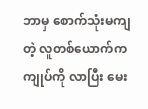ဘာမှ စောက်သုံးမကျတဲ့ လူတစ်ယောက်က ကျုပ်ကို လာပြီး မေး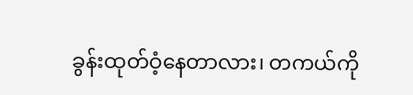ခွန်းထုတ်ဝံ့နေတာလား၊ တကယ်ကို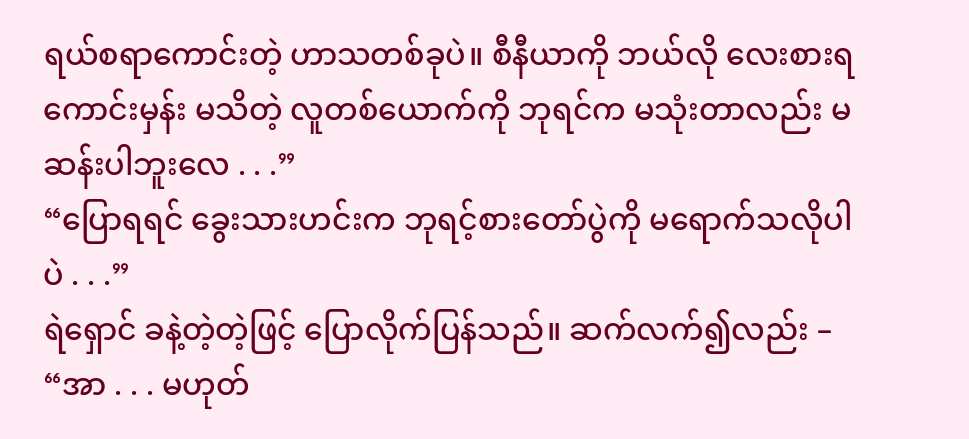ရယ်စရာကောင်းတဲ့ ဟာသတစ်ခုပဲ။ စီနီယာကို ဘယ်လို လေးစားရကောင်းမှန်း မသိတဲ့ လူတစ်ယောက်ကို ဘုရင်က မသုံးတာလည်း မဆန်းပါဘူးလေ . . .”
“ပြောရရင် ခွေးသားဟင်းက ဘုရင့်စားတော်ပွဲကို မရောက်သလိုပါပဲ . . .”
ရဲရှောင် ခနဲ့တဲ့တဲ့ဖြင့် ပြောလိုက်ပြန်သည်။ ဆက်လက်၍လည်း –
“အာ . . . မဟုတ်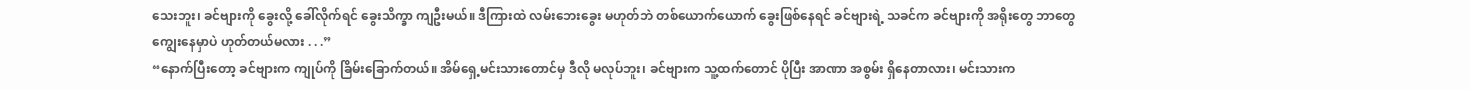သေးဘူး၊ ခင်ဗျားကို ခွေးလို့ ခေါ်လိုက်ရင် ခွေးသိက္ခာ ကျဦးမယ်။ ဒီကြားထဲ လမ်းဘေးခွေး မဟုတ်ဘဲ တစ်ယောက်ယောက် ခွေးဖြစ်နေရင် ခင်ဗျားရဲ့ သခင်က ခင်ဗျားကို အရိုးတွေ ဘာတွေ ကျွေးနေမှာပဲ ဟုတ်တယ်မလား . . .”
“နောက်ပြီးတော့ ခင်ဗျားက ကျုပ်ကို ခြိမ်းခြောက်တယ်။ အိမ်ရှေ့မင်းသားတောင်မှ ဒီလို မလုပ်ဘူး၊ ခင်ဗျားက သူ့ထက်တောင် ပိုပြီး အာဏာ အစွမ်း ရှိနေတာလား၊ မင်းသားက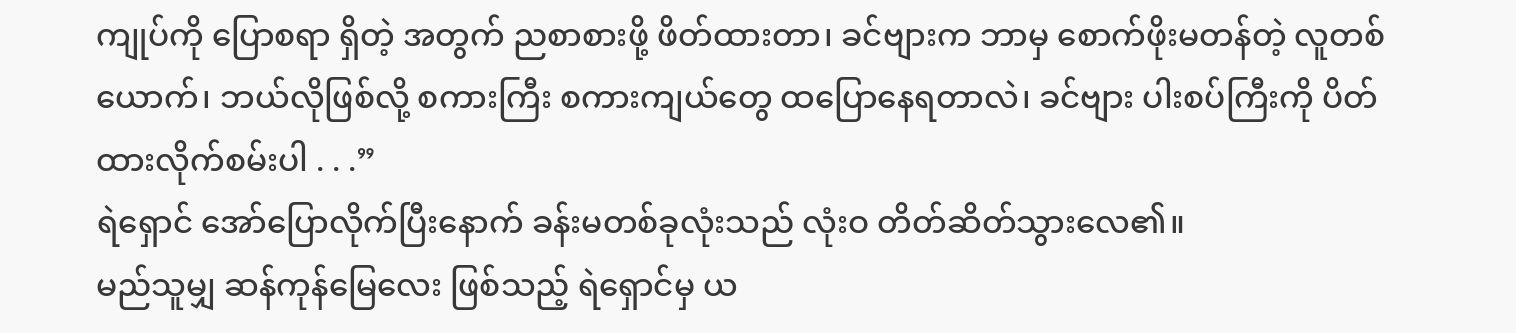ကျုပ်ကို ပြောစရာ ရှိတဲ့ အတွက် ညစာစားဖို့ ဖိတ်ထားတာ၊ ခင်ဗျားက ဘာမှ စောက်ဖိုးမတန်တဲ့ လူတစ်ယောက်၊ ဘယ်လိုဖြစ်လို့ စကားကြီး စကားကျယ်တွေ ထပြောနေရတာလဲ၊ ခင်ဗျား ပါးစပ်ကြီးကို ပိတ်ထားလိုက်စမ်းပါ . . .”
ရဲရှောင် အော်ပြောလိုက်ပြီးနောက် ခန်းမတစ်ခုလုံးသည် လုံးဝ တိတ်ဆိတ်သွားလေ၏။
မည်သူမျှ ဆန်ကုန်မြေလေး ဖြစ်သည့် ရဲရှောင်မှ ယ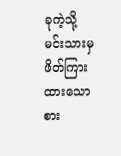ခုကဲ့သို့ မင်းသားမှ ဖိတ်ကြားထားသော စား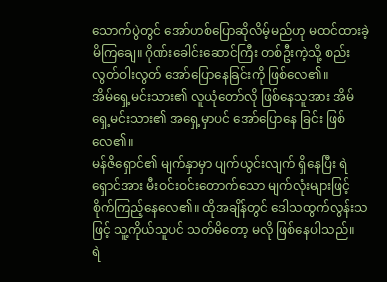သောက်ပွဲတွင် အော်ဟစ်ပြောဆိုလိမ့်မည်ဟု မထင်ထားခဲ့မိကြချေ။ ဂိုဏ်းခေါင်းဆောင်ကြီး တစ်ဦးကဲ့သို့ စည်းလွတ်ဝါးလွတ် အော်ပြောနေခြင်းကို ဖြစ်လေ၏။
အိမ်ရှေ့မင်းသား၏ လူယုံတော်လို ဖြစ်နေသူအား အိမ်ရှေ့မင်းသား၏ အရှေ့မှာပင် အော်ပြောနေ ခြင်း ဖြစ်လေ၏။
မန်ဇိရှောင်၏ မျက်နှာမှာ ပျက်ယွင်းလျက် ရှိနေပြီး ရဲရှောင်အား မီးဝင်းဝင်းတောက်သော မျက်လုံးများဖြင့် စိုက်ကြည့်နေလေ၏။ ထိုအချိန်တွင် ဒေါသထွက်လွန်းသဖြင့် သူ့ကိုယ်သူပင် သတ်မိတော့ မလို ဖြစ်နေပါသည်။
ရဲ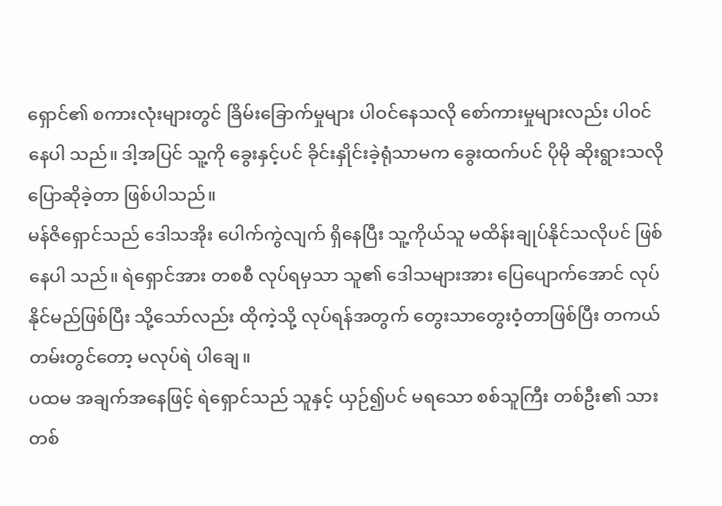ရှောင်၏ စကားလုံးများတွင် ခြိမ်းခြောက်မှုများ ပါဝင်နေသလို စော်ကားမှုများလည်း ပါဝင်နေပါ သည်။ ဒါ့အပြင် သူ့ကို ခွေးနှင့်ပင် ခိုင်းနှိုင်းခဲ့ရုံသာမက ခွေးထက်ပင် ပိုမို ဆိုးရွားသလို ပြောဆိုခဲ့တာ ဖြစ်ပါသည်။
မန်ဇိရှောင်သည် ဒေါသအိုး ပေါက်ကွဲလျက် ရှိနေပြီး သူ့ကိုယ်သူ မထိန်းချုပ်နိုင်သလိုပင် ဖြစ်နေပါ သည်။ ရဲရှောင်အား တစစီ လုပ်ရမှသာ သူ၏ ဒေါသများအား ပြေပျောက်အောင် လုပ်နိုင်မည်ဖြစ်ပြီး သို့သော်လည်း ထိုကဲ့သို့ လုပ်ရန်အတွက် တွေးသာတွေးဝံ့တာဖြစ်ပြီး တကယ်တမ်းတွင်တော့ မလုပ်ရဲ ပါချေ။
ပထမ အချက်အနေဖြင့် ရဲရှောင်သည် သူနှင့် ယှဉ်၍ပင် မရသော စစ်သူကြီး တစ်ဦး၏ သားတစ်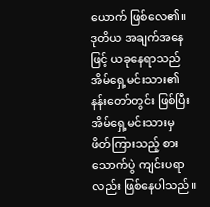ယောက် ဖြစ်လေ၏။ ဒုတိယ အချက်အနေဖြင့် ယခုနေရာသည် အိမ်ရှေ့မင်းသား၏ နန်းတော်တွင်း ဖြစ်ပြီး အိမ်ရှေ့မင်းသားမှ ဖိတ်ကြားသည့် စားသောက်ပွဲ ကျင်းပရာလည်း ဖြစ်နေပါသည်။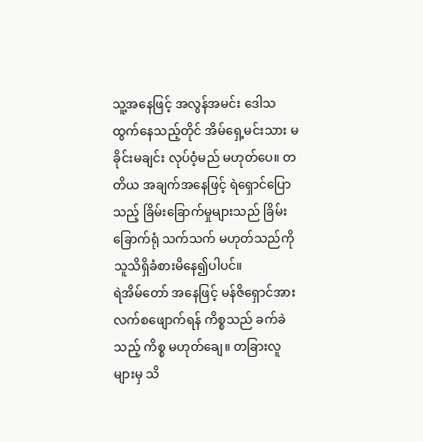သူ့အနေဖြင့် အလွန်အမင်း ဒေါသထွက်နေသည့်တိုင် အိမ်ရှေ့မင်းသား မခိုင်းမချင်း လုပ်ဝံ့မည် မဟုတ်ပေ။ တတိယ အချက်အနေဖြင့် ရဲရှောင်ပြောသည့် ခြိမ်းခြောက်မှုများသည် ခြိမ်းခြောက်ရုံ သက်သက် မဟုတ်သည်ကို သူသိရှိခံစားမိနေ၍ပါပင်။
ရဲအိမ်တော် အနေဖြင့် မန်ဇိရှောင်အား လက်စဖျောက်ရန် ကိစ္စသည် ခက်ခဲသည့် ကိစ္စ မဟုတ်ချေ။ တခြားလူများမှ သိ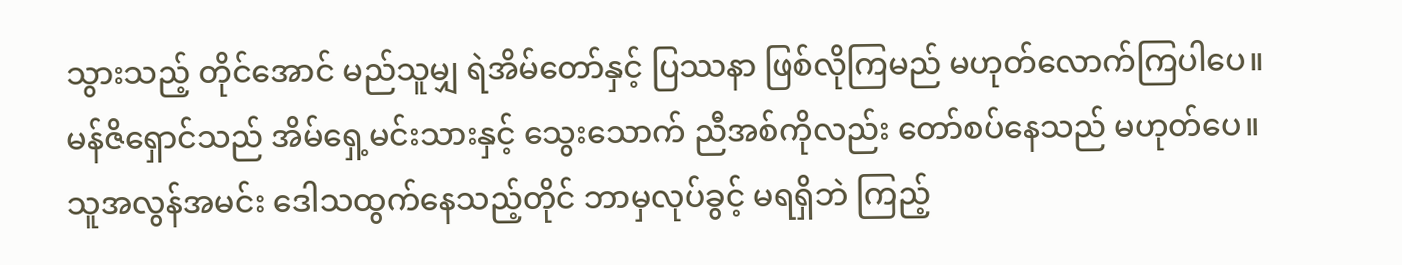သွားသည့် တိုင်အောင် မည်သူမျှ ရဲအိမ်တော်နှင့် ပြဿနာ ဖြစ်လိုကြမည် မဟုတ်လောက်ကြပါပေ။
မန်ဇိရှောင်သည် အိမ်ရှေ့မင်းသားနှင့် သွေးသောက် ညီအစ်ကိုလည်း တော်စပ်နေသည် မဟုတ်ပေ။
သူအလွန်အမင်း ဒေါသထွက်နေသည့်တိုင် ဘာမှလုပ်ခွင့် မရရှိဘဲ ကြည့်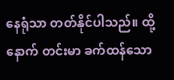နေရုံသာ တတ်နိုင်ပါသည်။ ထို့နောက် တင်းမာ ခက်ထန်သော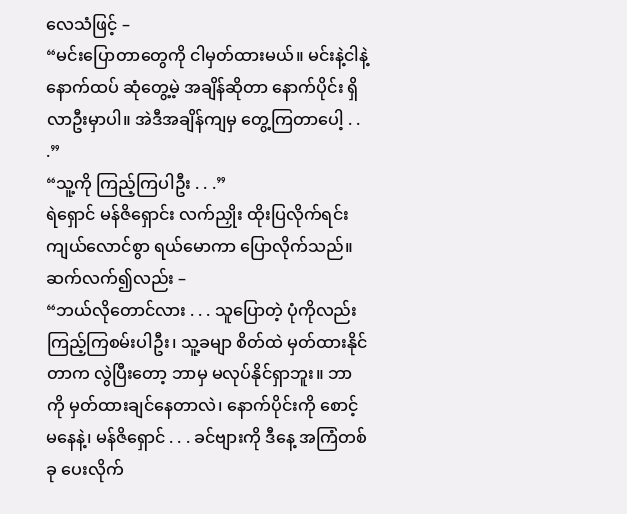လေသံဖြင့် –
“မင်းပြောတာတွေကို ငါမှတ်ထားမယ်။ မင်းနဲ့ငါနဲ့ နောက်ထပ် ဆုံတွေ့မဲ့ အချိန်ဆိုတာ နောက်ပိုင်း ရှိလာဦးမှာပါ။ အဲဒီအချိန်ကျမှ တွေ့ကြတာပေါ့ . . .”
“သူ့ကို ကြည့်ကြပါဦး . . .”
ရဲရှောင် မန်ဇိရှောင်း လက်ညှိုး ထိုးပြလိုက်ရင်း ကျယ်လောင်စွာ ရယ်မောကာ ပြောလိုက်သည်။ ဆက်လက်၍လည်း –
“ဘယ်လိုတောင်လား . . . သူပြောတဲ့ ပုံကိုလည်း ကြည့်ကြစမ်းပါဦး၊ သူ့ခမျာ စိတ်ထဲ မှတ်ထားနိုင် တာက လွဲပြီးတော့ ဘာမှ မလုပ်နိုင်ရှာဘူး။ ဘာကို မှတ်ထားချင်နေတာလဲ၊ နောက်ပိုင်းကို စောင့်မနေနဲ့၊ မန်ဇိရှောင် . . . ခင်ဗျားကို ဒီနေ့ အကြံတစ်ခု ပေးလိုက်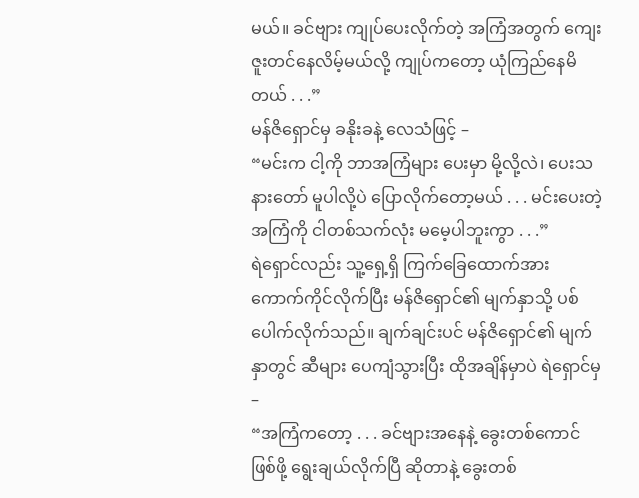မယ်။ ခင်ဗျား ကျုပ်ပေးလိုက်တဲ့ အကြံအတွက် ကျေးဇူးတင်နေလိမ့်မယ်လို့ ကျုပ်ကတော့ ယုံကြည်နေမိတယ် . . .”
မန်ဇိရှောင်မှ ခနိုးခနဲ့ လေသံဖြင့် –
“မင်းက ငါ့ကို ဘာအကြံများ ပေးမှာ မို့လို့လဲ၊ ပေးသနားတော် မူပါလို့ပဲ ပြောလိုက်တော့မယ် . . . မင်းပေးတဲ့ အကြံကို ငါတစ်သက်လုံး မမေ့ပါဘူးကွာ . . .”
ရဲရှောင်လည်း သူ့ရှေ့ရှိ ကြက်ခြေထောက်အား ကောက်ကိုင်လိုက်ပြီး မန်ဇိရှောင်၏ မျက်နှာသို့ ပစ်ပေါက်လိုက်သည်။ ချက်ချင်းပင် မန်ဇိရှောင်၏ မျက်နှာတွင် ဆီများ ပေကျံသွားပြီး ထိုအချိန်မှာပဲ ရဲရှောင်မှ –
“အကြံကတော့ . . . ခင်ဗျားအနေနဲ့ ခွေးတစ်ကောင် ဖြစ်ဖို့ ရွေးချယ်လိုက်ပြီ ဆိုတာနဲ့ ခွေးတစ်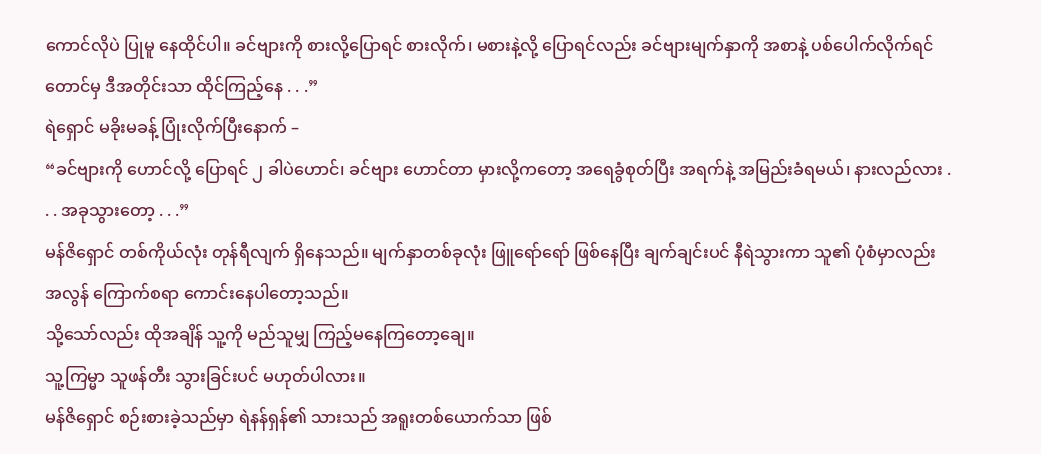ကောင်လိုပဲ ပြုမူ နေထိုင်ပါ။ ခင်ဗျားကို စားလို့ပြောရင် စားလိုက်၊ မစားနဲ့လို့ ပြောရင်လည်း ခင်ဗျားမျက်နှာကို အစာနဲ့ ပစ်ပေါက်လိုက်ရင်တောင်မှ ဒီအတိုင်းသာ ထိုင်ကြည့်နေ . . .”
ရဲရှောင် မခိုးမခန့် ပြုံးလိုက်ပြီးနောက် –
“ခင်ဗျားကို ဟောင်လို့ ပြောရင် ၂ ခါပဲဟောင်၊ ခင်ဗျား ဟောင်တာ မှားလို့ကတော့ အရေခွံစုတ်ပြီး အရက်နဲ့ အမြည်းခံရမယ်၊ နားလည်လား . . . အခုသွားတော့ . . .”
မန်ဇိရှောင် တစ်ကိုယ်လုံး တုန်ရီလျက် ရှိနေသည်။ မျက်နှာတစ်ခုလုံး ဖြူရော်ရော် ဖြစ်နေပြီး ချက်ချင်းပင် နီရဲသွားကာ သူ၏ ပုံစံမှာလည်း အလွန် ကြောက်စရာ ကောင်းနေပါတော့သည်။
သို့သော်လည်း ထိုအချိန် သူ့ကို မည်သူမျှ ကြည့်မနေကြတော့ချေ။
သူ့ကြမ္မာ သူဖန်တီး သွားခြင်းပင် မဟုတ်ပါလား။
မန်ဇိရှောင် စဉ်းစားခဲ့သည်မှာ ရဲနန်ရှန်၏ သားသည် အရူးတစ်ယောက်သာ ဖြစ်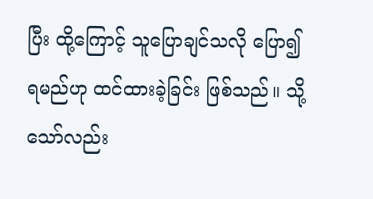ပြီး ထို့ကြောင့် သူပြောချင်သလို ပြော၍ ရမည်ဟု ထင်ထားခဲ့ခြင်း ဖြစ်သည်။ သို့သော်လည်း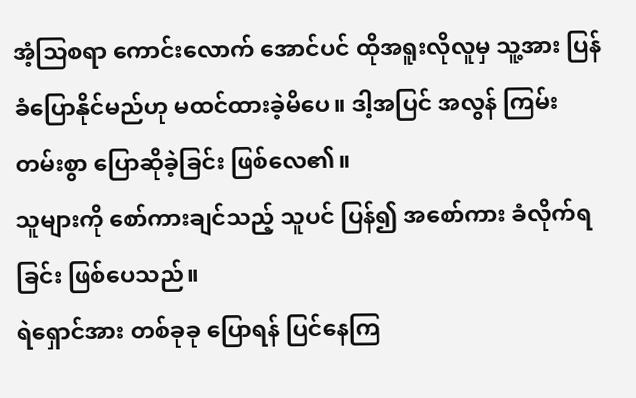အံ့သြစရာ ကောင်းလောက် အောင်ပင် ထိုအရူးလိုလူမှ သူ့အား ပြန်ခံပြောနိုင်မည်ဟု မထင်ထားခဲ့မိပေ။ ဒါ့အပြင် အလွန် ကြမ်းတမ်းစွာ ပြောဆိုခဲ့ခြင်း ဖြစ်လေ၏။
သူများကို စော်ကားချင်သည့် သူပင် ပြန်၍ အစော်ကား ခံလိုက်ရခြင်း ဖြစ်ပေသည်။
ရဲရှောင်အား တစ်ခုခု ပြောရန် ပြင်နေကြ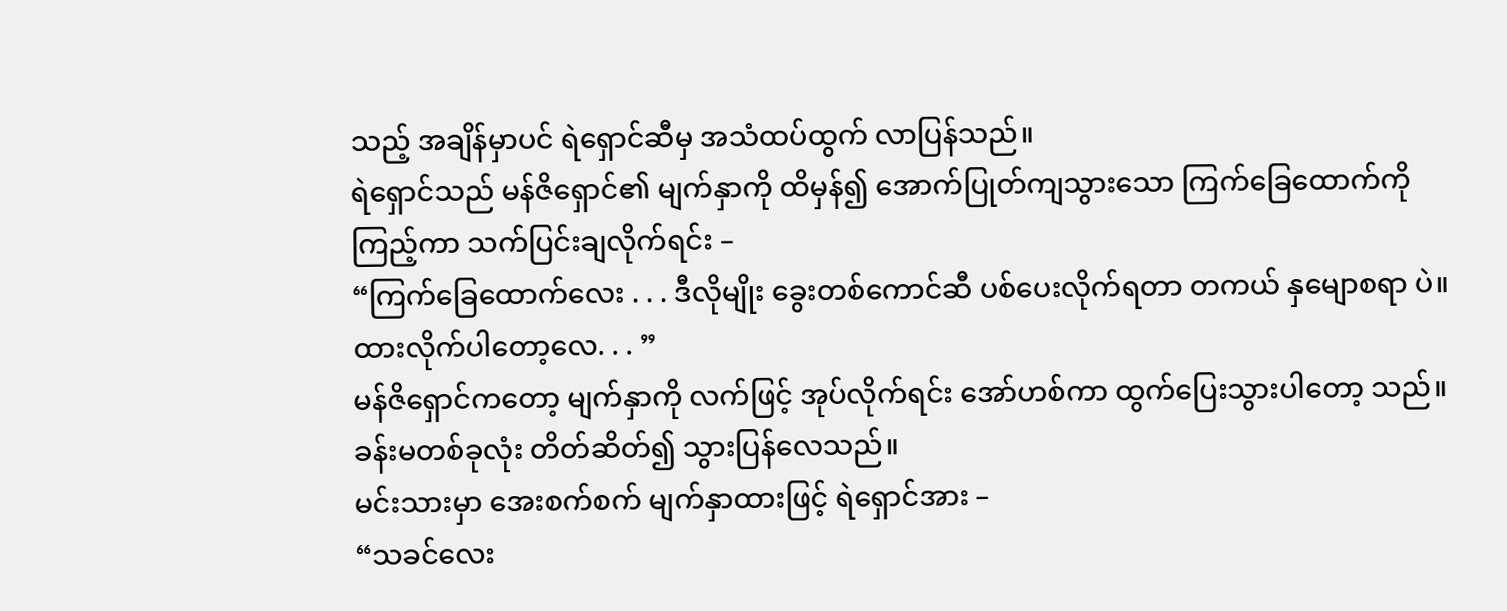သည့် အချိန်မှာပင် ရဲရှောင်ဆီမှ အသံထပ်ထွက် လာပြန်သည်။
ရဲရှောင်သည် မန်ဇိရှောင်၏ မျက်နှာကို ထိမှန်၍ အောက်ပြုတ်ကျသွားသော ကြက်ခြေထောက်ကို ကြည့်ကာ သက်ပြင်းချလိုက်ရင်း –
“ကြက်ခြေထောက်လေး . . . ဒီလိုမျိုး ခွေးတစ်ကောင်ဆီ ပစ်ပေးလိုက်ရတာ တကယ် နှမျောစရာ ပဲ။ ထားလိုက်ပါတော့လေ. . . ”
မန်ဇိရှောင်ကတော့ မျက်နှာကို လက်ဖြင့် အုပ်လိုက်ရင်း အော်ဟစ်ကာ ထွက်ပြေးသွားပါတော့ သည်။
ခန်းမတစ်ခုလုံး တိတ်ဆိတ်၍ သွားပြန်လေသည်။
မင်းသားမှာ အေးစက်စက် မျက်နှာထားဖြင့် ရဲရှောင်အား –
“သခင်လေး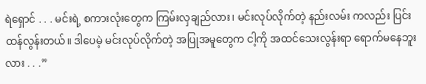ရဲရှောင် . . . မင်းရဲ့ စကားလုံးတွေက ကြမ်းလှချည်လား၊ မင်းလုပ်လိုက်တဲ့ နည်းလမ်း ကလည်း ပြင်းထန်လွန်းတယ်။ ဒါပေမဲ့ မင်းလုပ်လိုက်တဲ့ အပြုအမူတွေက ငါ့ကို အထင်သေးလွန်းရာ ရောက်မနေဘူးလား . . .”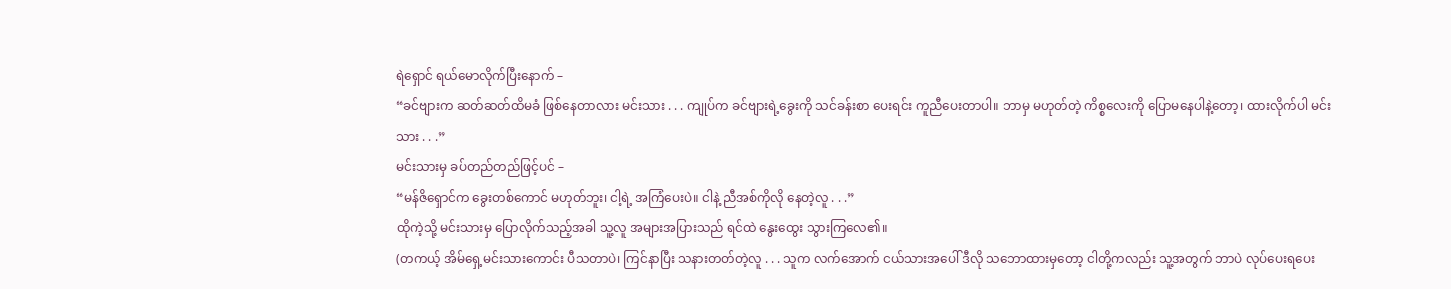ရဲရှောင် ရယ်မောလိုက်ပြီးနောက် –
“ခင်ဗျားက ဆတ်ဆတ်ထိမခံ ဖြစ်နေတာလား မင်းသား . . . ကျုပ်က ခင်ဗျားရဲ့ခွေးကို သင်ခန်းစာ ပေးရင်း ကူညီပေးတာပါ။ ဘာမှ မဟုတ်တဲ့ ကိစ္စလေးကို ပြောမနေပါနဲ့တော့၊ ထားလိုက်ပါ မင်းသား . . .”
မင်းသားမှ ခပ်တည်တည်ဖြင့်ပင် –
“မန်ဇိရှောင်က ခွေးတစ်ကောင် မဟုတ်ဘူး၊ ငါ့ရဲ့ အကြံပေးပဲ။ ငါနဲ့ ညီအစ်ကိုလို နေတဲ့လူ . . .”
ထိုကဲ့သို့ မင်းသားမှ ပြောလိုက်သည့်အခါ သူ့လူ အများအပြားသည် ရင်ထဲ နွေးထွေး သွားကြလေ၏။
(တကယ့် အိမ်ရှေ့မင်းသားကောင်း ပီသတာပဲ၊ ကြင်နာပြီး သနားတတ်တဲ့လူ . . . သူက လက်အောက် ငယ်သားအပေါ် ဒီလို သဘောထားမှတော့ ငါတို့ကလည်း သူ့အတွက် ဘာပဲ လုပ်ပေးရပေး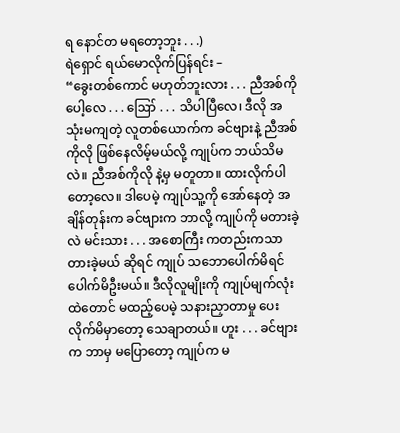ရ နောင်တ မရတော့ဘူး . . .)
ရဲရှောင် ရယ်မောလိုက်ပြန်ရင်း –
“ခွေးတစ်ကောင် မဟုတ်ဘူးလား . . . ညီအစ်ကိုပေါ့လေ . . . ဪ . . . သိပါပြီလေ၊ ဒီလို အသုံးမကျတဲ့ လူတစ်ယောက်က ခင်ဗျားနဲ့ ညီအစ်ကိုလို ဖြစ်နေလိမ့်မယ်လို့ ကျုပ်က ဘယ်သိမလဲ။ ညီအစ်ကိုလို နဲ့မှ မတူတာ။ ထားလိုက်ပါတော့လေ။ ဒါပေမဲ့ ကျုပ်သူ့ကို အော်နေတဲ့ အချိန်တုန်းက ခင်ဗျားက ဘာလို့ ကျုပ်ကို မတားခဲ့လဲ မင်းသား . . . အစောကြီး ကတည်းကသာ တားခဲ့မယ် ဆိုရင် ကျုပ် သဘောပေါက်မိရင် ပေါက်မိဦးမယ်။ ဒီလိုလူမျိုးကို ကျုပ်မျက်လုံးထဲတောင် မထည့်ပေမဲ့ သနားညှာတာမှု ပေးလိုက်မိမှာတော့ သေချာတယ်။ ဟူး . . . ခင်ဗျားက ဘာမှ မပြောတော့ ကျုပ်က မ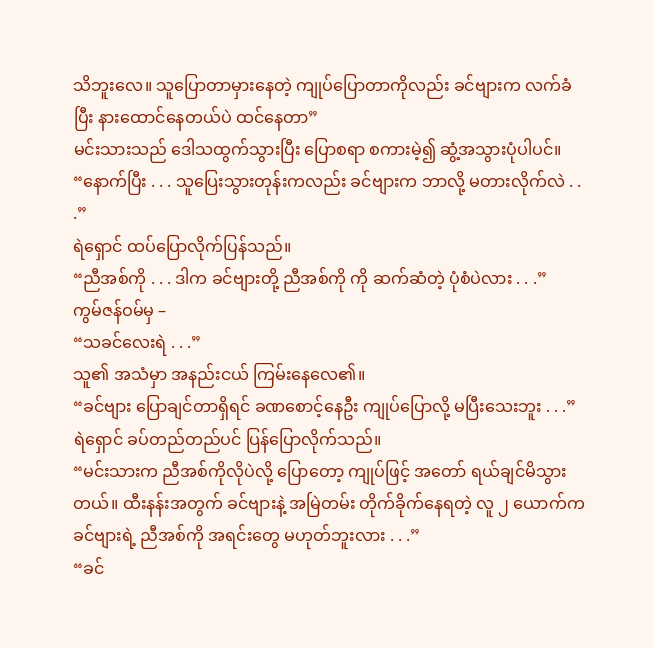သိဘူးလေ။ သူပြောတာမှားနေတဲ့ ကျုပ်ပြောတာကိုလည်း ခင်ဗျားက လက်ခံပြီး နားထောင်နေတယ်ပဲ ထင်နေတာ”
မင်းသားသည် ဒေါသထွက်သွားပြီး ပြောစရာ စကားမဲ့၍ ဆွံ့အသွားပုံပါပင်။
“နောက်ပြီး . . . သူပြေးသွားတုန်းကလည်း ခင်ဗျားက ဘာလို့ မတားလိုက်လဲ . . .”
ရဲရှောင် ထပ်ပြောလိုက်ပြန်သည်။
“ညီအစ်ကို . . . ဒါက ခင်ဗျားတို့ ညီအစ်ကို ကို ဆက်ဆံတဲ့ ပုံစံပဲလား . . .”
ကွမ်ဇန်ဝမ်မှ –
“သခင်လေးရဲ . . .”
သူ၏ အသံမှာ အနည်းငယ် ကြမ်းနေလေ၏။
“ခင်ဗျား ပြောချင်တာရှိရင် ခဏစောင့်နေဦး ကျုပ်ပြောလို့ မပြီးသေးဘူး . . .”
ရဲရှောင် ခပ်တည်တည်ပင် ပြန်ပြောလိုက်သည်။
“မင်းသားက ညီအစ်ကိုလိုပဲလို့ ပြောတော့ ကျုပ်ဖြင့် အတော် ရယ်ချင်မိသွားတယ်။ ထီးနန်းအတွက် ခင်ဗျားနဲ့ အမြဲတမ်း တိုက်ခိုက်နေရတဲ့ လူ ၂ ယောက်က ခင်ဗျားရဲ့ ညီအစ်ကို အရင်းတွေ မဟုတ်ဘူးလား . . .”
“ခင်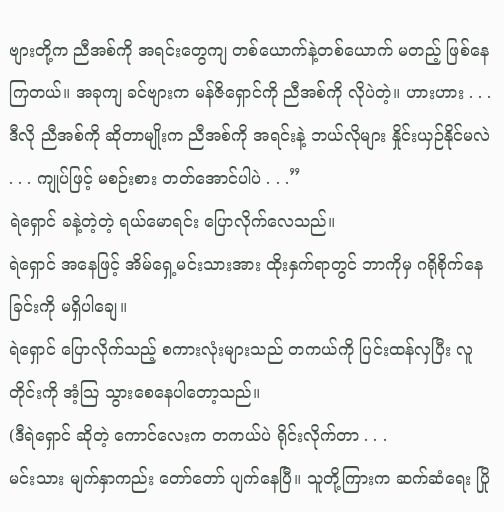ဗျားတို့က ညီအစ်ကို အရင်းတွေကျ တစ်ယောက်နဲ့တစ်ယောက် မတည့် ဖြစ်နေကြတယ်။ အခုကျ ခင်ဗျားက မန်ဇိရှောင်ကို ညီအစ်ကို လိုပဲတဲ့။ ဟားဟား . . . ဒီလို ညီအစ်ကို ဆိုတာမျိုးက ညီအစ်ကို အရင်းနဲ့ ဘယ်လိုများ နှိုင်းယှဉ်နိုင်မလဲ . . . ကျုပ်ဖြင့် မစဉ်းစား တတ်အောင်ပါပဲ . . .”
ရဲရှောင် ခနဲ့တဲ့တဲ့ ရယ်မောရင်း ပြောလိုက်လေသည်။
ရဲရှောင် အနေဖြင့် အိမ်ရှေ့မင်းသားအား ထိုးနှက်ရာတွင် ဘာကိုမှ ဂရိုစိုက်နေခြင်းကို မရှိပါချေ။
ရဲရှောင် ပြောလိုက်သည့် စကားလုံးများသည် တကယ်ကို ပြင်းထန်လှပြီး လူတိုင်းကို အံ့သြ သွားစေနေပါတော့သည်။
(ဒီရဲရှောင် ဆိုတဲ့ ကောင်လေးက တကယ်ပဲ ရိုင်းလိုက်တာ . . .
မင်းသား မျက်နှာကည်း တော်တော် ပျက်နေပြီ။ သူတို့ကြားက ဆက်ဆံရေး ပြို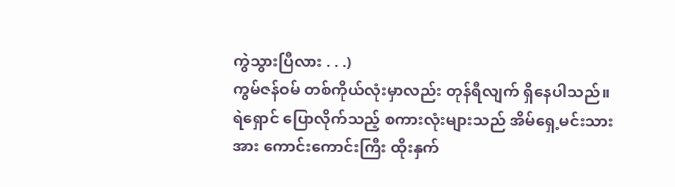ကွဲသွားပြီလား . . .)
ကွမ်ဇန်ဝမ် တစ်ကိုယ်လုံးမှာလည်း တုန်ရီလျက် ရှိနေပါသည်။
ရဲရှောင် ပြောလိုက်သည့် စကားလုံးများသည် အိမ်ရှေ့မင်းသားအား ကောင်းကောင်းကြီး ထိုးနှက်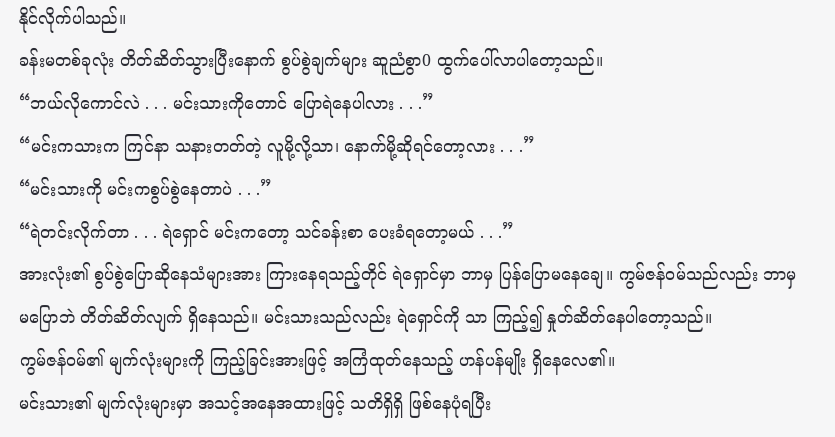နိုင်လိုက်ပါသည်။
ခန်းမတစ်ခုလုံး တိတ်ဆိတ်သွားပြီးနောက် စွပ်စွဲချက်များ ဆူညံစွာ0 ထွက်ပေါ်လာပါတော့သည်။
“ဘယ်လိုကောင်လဲ . . . မင်းသားကိုတောင် ပြောရဲနေပါလား . . .”
“မင်းကသားက ကြင်နာ သနားတတ်တဲ့ လူမို့လို့သာ၊ နောက်မို့ဆိုရင်တော့လား . . .”
“မင်းသားကို မင်းကစွပ်စွဲနေတာပဲ . . .”
“ရဲတင်းလိုက်တာ . . . ရဲရှောင် မင်းကတော့ သင်ခန်းစာ ပေးခံရတော့မယ် . . .”
အားလုံး၏ စွပ်စွဲပြောဆိုနေသံများအား ကြားနေရသည့်တိုင် ရဲရှောင်မှာ ဘာမှ ပြန်ပြောမနေချေ။ ကွမ်ဇန်ဝမ်သည်လည်း ဘာမှ မပြောဘဲ တိတ်ဆိတ်လျက် ရှိနေသည်။ မင်းသားသည်လည်း ရဲရှောင်ကို သာ ကြည့်၍ နှုတ်ဆိတ်နေပါတော့သည်။
ကွမ်ဇန်ဝမ်၏ မျက်လုံးများကို ကြည့်ခြင်းအားဖြင့် အကြံထုတ်နေသည့် ဟန်ပန်မျိုး ရှိနေလေ၏။
မင်းသား၏ မျက်လုံးများမှာ အသင့်အနေအထားဖြင့် သတိရှိရှိ ဖြစ်နေပုံရပြီး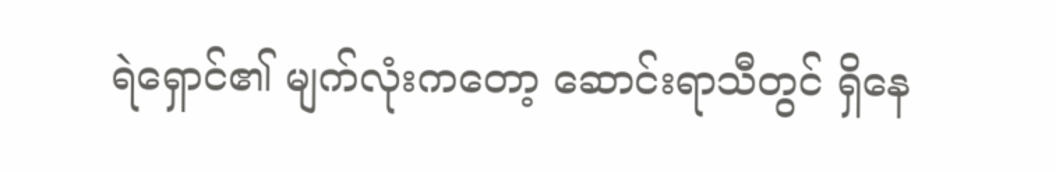ရဲရှောင်၏ မျက်လုံးကတော့ ဆောင်းရာသီတွင် ရှိနေ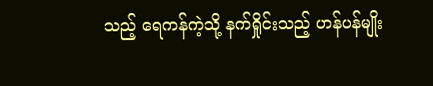သည့် ရေကန်ကဲ့သို့ နက်ရှိုင်းသည့် ဟန်ပန်မျိုး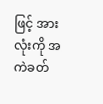ဖြင့် အားလုံးကို အကဲခတ်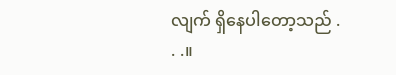လျက် ရှိနေပါတော့သည် . . .။